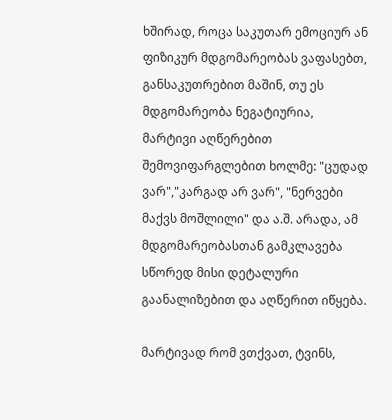ხშირად, როცა საკუთარ ემოციურ ან ფიზიკურ მდგომარეობას ვაფასებთ, განსაკუთრებით მაშინ, თუ ეს მდგომარეობა ნეგატიურია, მარტივი აღწერებით შემოვიფარგლებით ხოლმე: "ცუდად ვარ","კარგად არ ვარ", "ნერვები მაქვს მოშლილი" და ა.შ. არადა, ამ მდგომარეობასთან გამკლავება სწორედ მისი დეტალური გაანალიზებით და აღწერით იწყება.

მარტივად რომ ვთქვათ, ტვინს,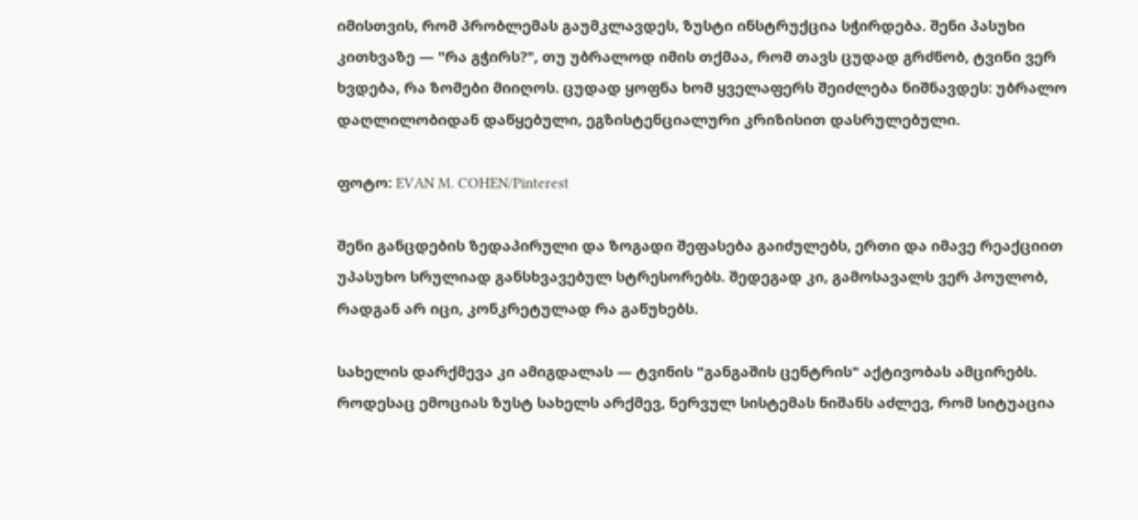იმისთვის, რომ პრობლემას გაუმკლავდეს, ზუსტი ინსტრუქცია სჭირდება. შენი პასუხი კითხვაზე — "რა გჭირს?", თუ უბრალოდ იმის თქმაა, რომ თავს ცუდად გრძნობ, ტვინი ვერ ხვდება, რა ზომები მიიღოს. ცუდად ყოფნა ხომ ყველაფერს შეიძლება ნიშნავდეს: უბრალო დაღლილობიდან დაწყებული, ეგზისტენციალური კრიზისით დასრულებული.

ფოტო: EVAN M. COHEN/Pinterest

შენი განცდების ზედაპირული და ზოგადი შეფასება გაიძულებს, ერთი და იმავე რეაქციით უპასუხო სრულიად განსხვავებულ სტრესორებს. შედეგად კი, გამოსავალს ვერ პოულობ, რადგან არ იცი, კონკრეტულად რა გაწუხებს.

სახელის დარქმევა კი ამიგდალას — ტვინის "განგაშის ცენტრის" აქტივობას ამცირებს. როდესაც ემოციას ზუსტ სახელს არქმევ, ნერვულ სისტემას ნიშანს აძლევ, რომ სიტუაცია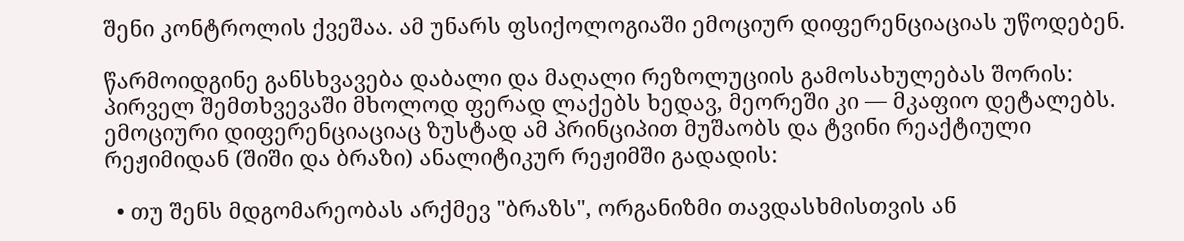შენი კონტროლის ქვეშაა. ამ უნარს ფსიქოლოგიაში ემოციურ დიფერენციაციას უწოდებენ.

წარმოიდგინე განსხვავება დაბალი და მაღალი რეზოლუციის გამოსახულებას შორის: პირველ შემთხვევაში მხოლოდ ფერად ლაქებს ხედავ, მეორეში კი — მკაფიო დეტალებს. ემოციური დიფერენციაციაც ზუსტად ამ პრინციპით მუშაობს და ტვინი რეაქტიული რეჟიმიდან (შიში და ბრაზი) ანალიტიკურ რეჟიმში გადადის:

  • თუ შენს მდგომარეობას არქმევ "ბრაზს", ორგანიზმი თავდასხმისთვის ან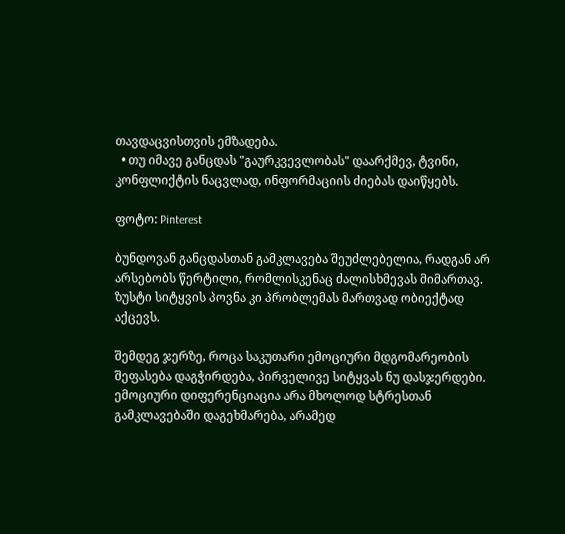თავდაცვისთვის ემზადება.
  • თუ იმავე განცდას "გაურკვევლობას" დაარქმევ, ტვინი, კონფლიქტის ნაცვლად, ინფორმაციის ძიებას დაიწყებს.

ფოტო: Pinterest

ბუნდოვან განცდასთან გამკლავება შეუძლებელია, რადგან არ არსებობს წერტილი, რომლისკენაც ძალისხმევას მიმართავ. ზუსტი სიტყვის პოვნა კი პრობლემას მართვად ობიექტად აქცევს.

შემდეგ ჯერზე, როცა საკუთარი ემოციური მდგომარეობის შეფასება დაგჭირდება, პირველივე სიტყვას ნუ დასჯერდები. ემოციური დიფერენციაცია არა მხოლოდ სტრესთან გამკლავებაში დაგეხმარება, არამედ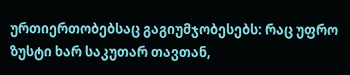ურთიერთობებსაც გაგიუმჯობესებს: რაც უფრო ზუსტი ხარ საკუთარ თავთან,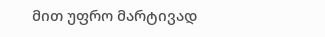მით უფრო მარტივად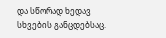და სწორად ხედავ სხვების განცდებსაც.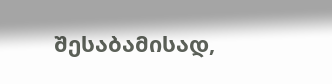შესაბამისად,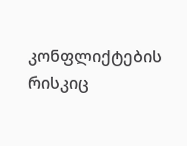კონფლიქტების რისკიც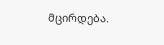მცირდება.